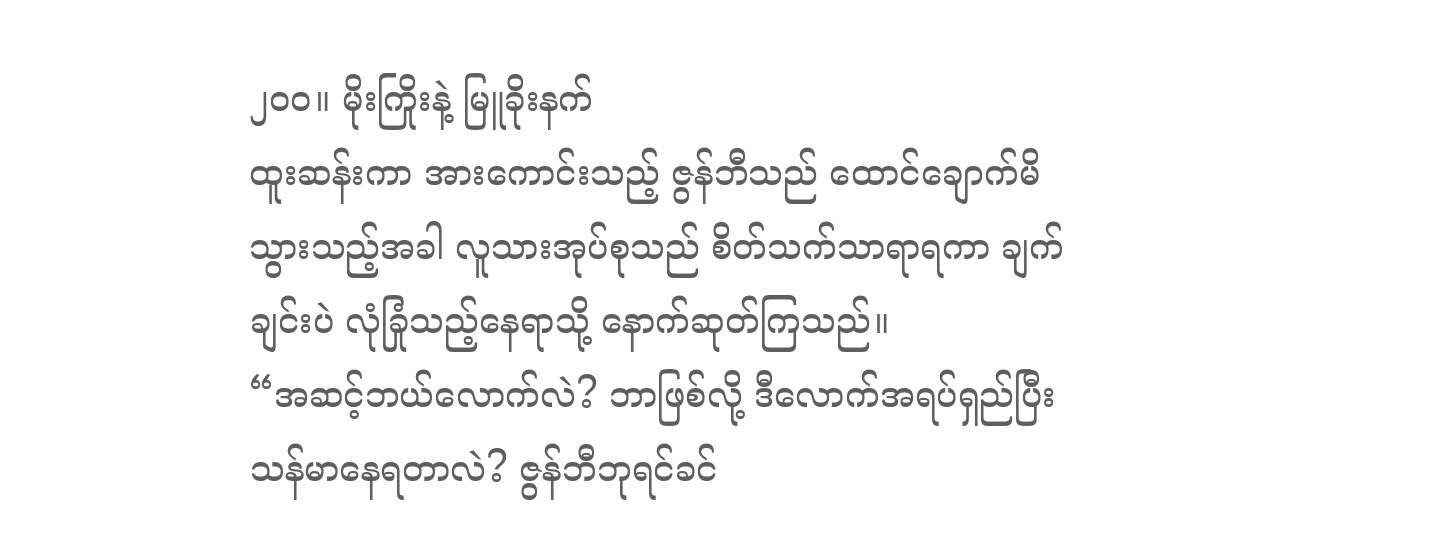၂၀၀။ မိုးကြိုးနဲ့ မြူခိုးနက်
ထူးဆန်းကာ အားကောင်းသည့် ဇွန်ဘီသည် ထောင်ချောက်မိသွားသည့်အခါ လူသားအုပ်စုသည် စိတ်သက်သာရာရကာ ချက်ချင်းပဲ လုံခြုံသည့်နေရာသို့ နောက်ဆုတ်ကြသည်။
“အဆင့်ဘယ်လောက်လဲ? ဘာဖြစ်လို့ ဒီလောက်အရပ်ရှည်ပြီး သန်မာနေရတာလဲ? ဇွန်ဘီဘုရင်ခင်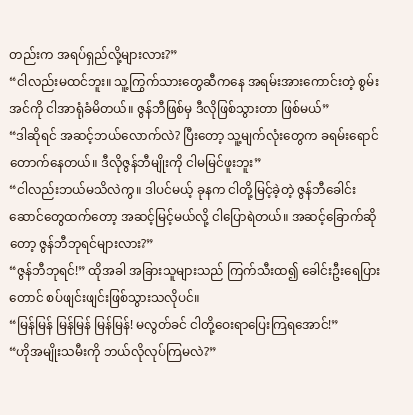တည်းက အရပ်ရှည်လို့များလား?”
“ငါလည်းမထင်ဘူး။ သူ့ကြွက်သားတွေဆီကနေ အရမ်းအားကောင်းတဲ့ စွမ်းအင်ကို ငါအာရုံခံမိတယ်။ ဇွန်ဘီဖြစ်မှ ဒီလိုဖြစ်သွားတာ ဖြစ်မယ်”
“ဒါဆိုရင် အဆင့်ဘယ်လောက်လဲ? ပြီးတော့ သူ့မျက်လုံးတွေက ခရမ်းရောင်တောက်နေတယ်။ ဒီလိုဇွန်ဘီမျိုးကို ငါမမြင်ဖူးဘူး”
“ငါလည်းဘယ်မသိလဲကွ။ ဒါပင်မယ့် ခုနက ငါတို့မြင့်ခဲ့တဲ့ ဇွန်ဘီခေါင်းဆောင်တွေထက်တော့ အဆင့်မြင့်မယ်လို့ ငါပြောရဲတယ်။ အဆင့်ခြောက်ဆိုတော့ ဇွန်ဘီဘုရင်များလား?”
“ဇွန်ဘီဘုရင်!” ထိုအခါ အခြားသူများသည် ကြက်သီးထ၍ ခေါင်းဦးရေပြားတောင် စပ်ဖျင်းဖျင်းဖြစ်သွားသလိုပင်။
“မြန်မြန် မြန်မြန် မြန်မြန်! မလွတ်ခင် ငါတို့ဝေးရာပြေးကြရအောင်!”
“ဟိုအမျိုးသမီးကို ဘယ်လိုလုပ်ကြမလဲ?”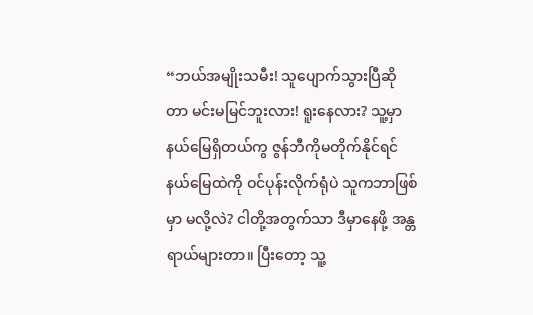“ဘယ်အမျိုးသမီး! သူပျောက်သွားပြီဆိုတာ မင်းမမြင်ဘူးလား! ရူးနေလား? သူ့မှာနယ်မြေရှိတယ်ကွ ဇွန်ဘီကိုမတိုက်နိုင်ရင် နယ်မြေထဲကို ဝင်ပုန်းလိုက်ရုံပဲ သူကဘာဖြစ်မှာ မလို့လဲ? ငါတို့အတွက်သာ ဒီမှာနေဖို့ အန္တရာယ်များတာ။ ပြီးတော့ သူ့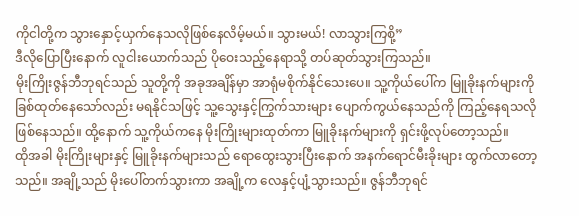ကိုငါတို့က သွားနှောင့်ယှက်နေသလိုဖြစ်နေလိမ့်မယ်။ သွားမယ်! လာသွားကြစို့”
ဒီလိုပြောပြီးနောက် လူငါးယောက်သည် ပိုဝေးသည့်နေရာသို့ တပ်ဆုတ်သွားကြသည်။
မိုးကြိုးဇွန်ဘီဘုရင်သည် သူတို့ကို အခုအချိန်မှာ အာရုံမစိုက်နိုင်သေးပေ။ သူ့ကိုယ်ပေါ်က မြူခိုးနက်များကို ခြစ်ထုတ်နေသော်လည်း မရနိုင်သဖြင့် သူ့သွေးနှင့်ကြွက်သားများ ပျောက်ကွယ်နေသည်ကို ကြည့်နေရသလို ဖြစ်နေသည်။ ထို့နောက် သူ့ကိုယ်ကနေ မိုးကြိုးများထုတ်ကာ မြူခိုးနက်များကို ရှင်းဖို့လုပ်တော့သည်။
ထိုအခါ မိုးကြိုးများနှင့် မြူခိုးနက်များသည် ရောထွေးသွားပြီးနောက် အနက်ရောင်မီးခိုးများ ထွက်လာတော့သည်။ အချို့သည် မိုးပေါ်တက်သွားကာ အချို့က လေနှင့်ပျံ့သွားသည်။ ဇွန်ဘီဘုရင်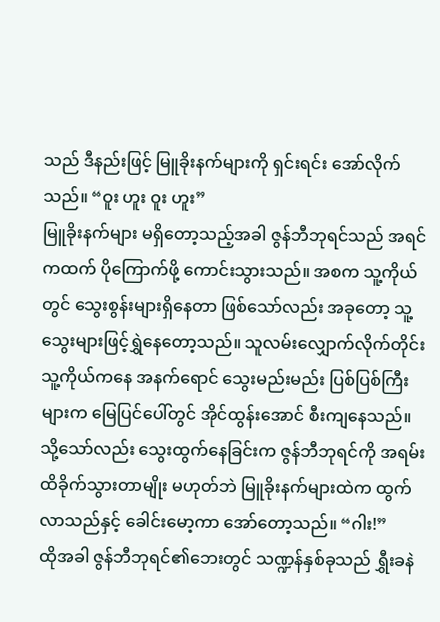သည် ဒီနည်းဖြင့် မြူခိုးနက်များကို ရှင်းရင်း အော်လိုက်သည်။ “ဝူး ဟူး ဝူး ဟူး”
မြူခိုးနက်များ မရှိတော့သည့်အခါ ဇွန်ဘီဘုရင်သည် အရင်ကထက် ပိုကြောက်ဖို့ ကောင်းသွားသည်။ အစက သူ့ကိုယ်တွင် သွေးစွန်းများရှိနေတာ ဖြစ်သော်လည်း အခုတော့ သူ့သွေးများဖြင့်ရွှဲနေတော့သည်။ သူလမ်းလျှောက်လိုက်တိုင်း သူ့ကိုယ်ကနေ အနက်ရောင် သွေးမည်းမည်း ပြစ်ပြစ်ကြီးများက မြေပြင်ပေါ်တွင် အိုင်ထွန်းအောင် စီးကျနေသည်။ သို့သော်လည်း သွေးထွက်နေခြင်းက ဇွန်ဘီဘုရင်ကို အရမ်းထိခိုက်သွားတာမျိုး မဟုတ်ဘဲ မြူခိုးနက်များထဲက ထွက်လာသည်နှင့် ခေါင်းမော့ကာ အော်တော့သည်။ “ဂါး!”
ထိုအခါ ဇွန်ဘီဘုရင်၏ဘေးတွင် သဏ္ဍန်နှစ်ခုသည် ရွှီးခနဲ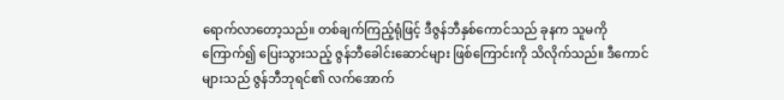ရောက်လာတော့သည်။ တစ်ချက်ကြည့်ရုံဖြင့် ဒီဇွန်ဘီနှစ်ကောင်သည် ခုနက သူမကိုကြောက်၍ ပြေးသွားသည့် ဇွန်ဘီခေါင်းဆောင်များ ဖြစ်ကြောင်းကို သိလိုက်သည်။ ဒီကောင်များသည် ဇွန်ဘီဘုရင်၏ လက်အောက်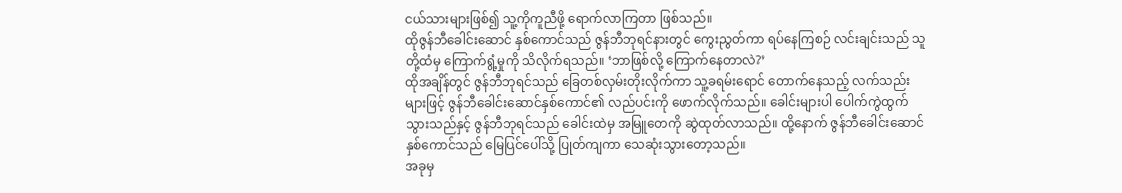ငယ်သားများဖြစ်၍ သူ့ကိုကူညီဖို့ ရောက်လာကြတာ ဖြစ်သည်။
ထိုဇွန်ဘီခေါင်းဆောင် နှစ်ကောင်သည် ဇွန်ဘီဘုရင်နားတွင် ကွေးညွတ်ကာ ရပ်နေကြစဉ် လင်းချင်းသည် သူတို့ထံမှ ကြောက်ရွံ့မှုကို သိလိုက်ရသည်။ ‘ဘာဖြစ်လို့ ကြောက်နေတာလဲ?’
ထိုအချိန်တွင် ဇွန်ဘီဘုရင်သည် ခြေတစ်လှမ်းတိုးလိုက်ကာ သူ့ခရမ်းရောင် တောက်နေသည့် လက်သည်းများဖြင့် ဇွန်ဘီခေါင်းဆောင်နှစ်ကောင်၏ လည်ပင်းကို ဖောက်လိုက်သည်။ ခေါင်းများပါ ပေါက်ကွဲထွက်သွားသည်နှင့် ဇွန်ဘီဘုရင်သည် ခေါင်းထဲမှ အမြူတေကို ဆွဲထုတ်လာသည်။ ထို့နောက် ဇွန်ဘီခေါင်းဆောင်နှစ်ကောင်သည် မြေပြင်ပေါ်သို့ ပြုတ်ကျကာ သေဆုံးသွားတော့သည်။
အခုမှ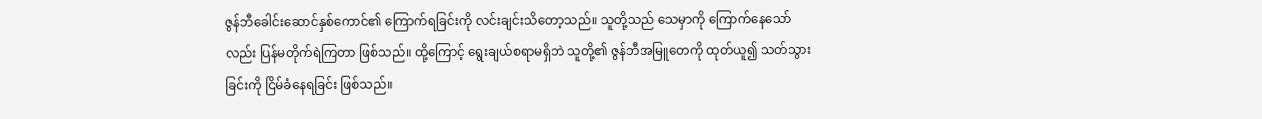ဇွန်ဘီခေါင်းဆောင်နှစ်ကောင်၏ ကြောက်ရခြင်းကို လင်းချင်းသိတော့သည်။ သူတို့သည် သေမှာကို ကြောက်နေသော်လည်း ပြန်မတိုက်ရဲကြတာ ဖြစ်သည်။ ထို့ကြောင့် ရွေးချယ်စရာမရှိဘဲ သူတို့၏ ဇွန်ဘီအမြူတေကို ထုတ်ယူ၍ သတ်သွားခြင်းကို ငြိမ်ခံနေရခြင်း ဖြစ်သည်။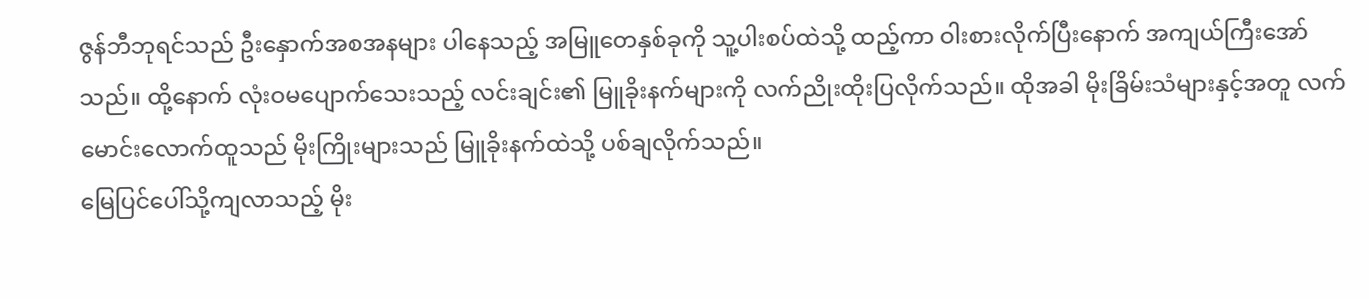ဇွန်ဘီဘုရင်သည် ဦးနှောက်အစအနများ ပါနေသည့် အမြူတေနှစ်ခုကို သူ့ပါးစပ်ထဲသို့ ထည့်ကာ ဝါးစားလိုက်ပြီးနောက် အကျယ်ကြီးအော်သည်။ ထို့နောက် လုံးဝမပျောက်သေးသည့် လင်းချင်း၏ မြူခိုးနက်များကို လက်ညိုးထိုးပြလိုက်သည်။ ထိုအခါ မိုးခြိမ်းသံများနှင့်အတူ လက်မောင်းလောက်ထူသည် မိုးကြိုးများသည် မြူခိုးနက်ထဲသို့ ပစ်ချလိုက်သည်။
မြေပြင်ပေါ်သို့ကျလာသည့် မိုး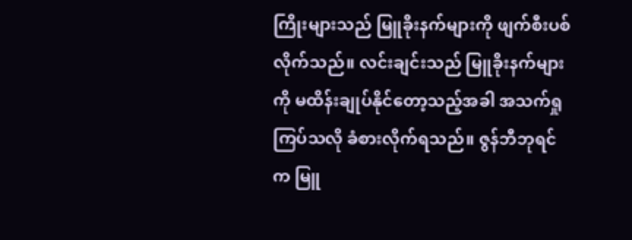ကြိုးများသည် မြူခိုးနက်များကို ဖျက်စီးပစ်လိုက်သည်။ လင်းချင်းသည် မြူခိုးနက်များကို မထိန်းချုပ်နိုင်တော့သည့်အခါ အသက်ရှုကြပ်သလို ခံစားလိုက်ရသည်။ ဇွန်ဘီဘုရင်က မြူ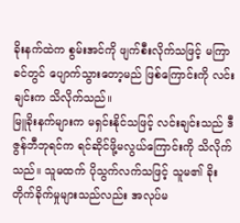ခိုးနက်ထဲက စွမ်းအင်ကို ဖျက်စီးလိုက်သဖြင့် မကြာခင်တွင် ပျောက်သွားတော့မည် ဖြစ်ကြောင်းကို လင်းချင်းက သိလိုက်သည်။
မြူခိုးနက်များက မရှင်းနိုင်သဖြင့် လင်းချင်းသည် ဒီဇွန်ဘီဘုရင်က ရင်ဆိုင်ဖို့မလွယ်ကြောင်းကို သိလိုက်သည်။ သူမထက် ပိုသွက်လက်သဖြင့် သူမ၏ ခိုးတိုက်ခိုက်မှုများသည်လည်း အလုပ်မ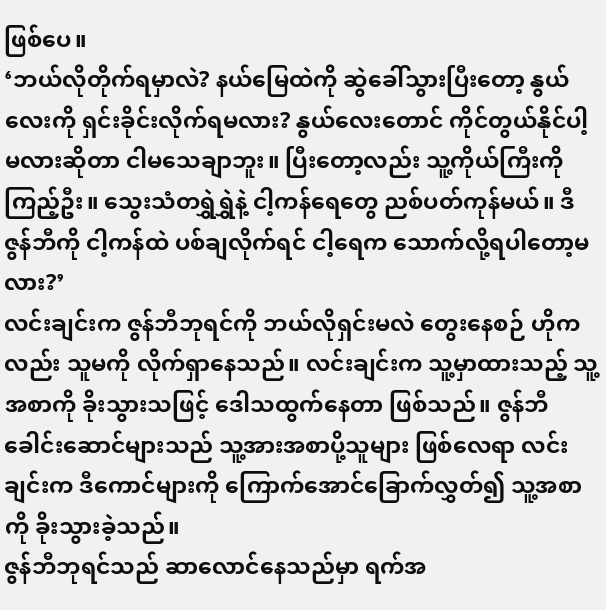ဖြစ်ပေ။
‘ဘယ်လိုတိုက်ရမှာလဲ? နယ်မြေထဲကို ဆွဲခေါ်သွားပြီးတော့ နွယ်လေးကို ရှင်းခိုင်းလိုက်ရမလား? နွယ်လေးတောင် ကိုင်တွယ်နိုင်ပါ့မလားဆိုတာ ငါမသေချာဘူး။ ပြီးတော့လည်း သူ့ကိုယ်ကြီးကိုကြည့်ဦး။ သွေးသံတရွှဲရွှဲနဲ့ ငါ့ကန်ရေတွေ ညစ်ပတ်ကုန်မယ်။ ဒီဇွန်ဘီကို ငါ့ကန်ထဲ ပစ်ချလိုက်ရင် ငါ့ရေက သောက်လို့ရပါတော့မလား?’
လင်းချင်းက ဇွန်ဘီဘုရင်ကို ဘယ်လိုရှင်းမလဲ တွေးနေစဉ် ဟိုကလည်း သူမကို လိုက်ရှာနေသည်။ လင်းချင်းက သူ့မှာထားသည့် သူ့အစာကို ခိုးသွားသဖြင့် ဒေါသထွက်နေတာ ဖြစ်သည်။ ဇွန်ဘီခေါင်းဆောင်များသည် သူ့အားအစာပို့သူများ ဖြစ်လေရာ လင်းချင်းက ဒီကောင်များကို ကြောက်အောင်ခြောက်လွှတ်၍ သူ့အစာကို ခိုးသွားခဲ့သည်။
ဇွန်ဘီဘုရင်သည် ဆာလောင်နေသည်မှာ ရက်အ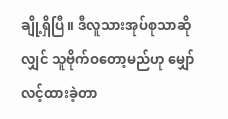ချို့ရှိပြီ။ ဒီလူသားအုပ်စုသာဆိုလျှင် သူဗိုက်ဝတော့မည်ဟု မျှော်လင့်ထားခဲ့တာ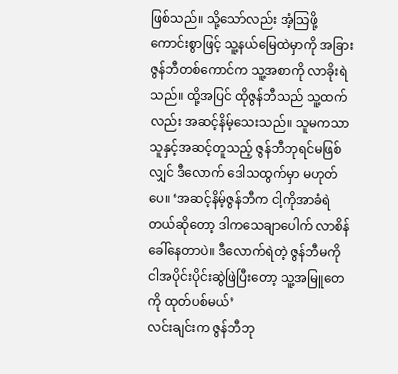ဖြစ်သည်။ သို့သော်လည်း အံ့သြဖို့ကောင်းစွာဖြင့် သူ့နယ်မြေထဲမှာကို အခြားဇွန်ဘီတစ်ကောင်က သူ့အစာကို လာခိုးရဲသည်။ ထို့အပြင် ထိုဇွန်ဘီသည် သူ့ထက်လည်း အဆင့်နိမ့်သေးသည်။ သူမကသာ သူနှင့်အဆင့်တူသည့် ဇွန်ဘီဘုရင်မဖြစ်လျှင် ဒီလောက် ဒေါသထွက်မှာ မဟုတ်ပေ။ ‘အဆင့်နိမ့်ဇွန်ဘီက ငါ့ကိုအာခံရဲတယ်ဆိုတော့ ဒါကသေချာပေါက် လာစိန်ခေါ်နေတာပဲ။ ဒီလောက်ရဲတဲ့ ဇွန်ဘီမကို ငါအပိုင်းပိုင်းဆွဲဖြဲပြီးတော့ သူ့အမြူတေကို ထုတ်ပစ်မယ်’
လင်းချင်းက ဇွန်ဘီဘု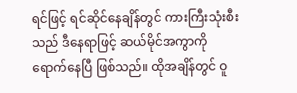ရင်ဖြင့် ရင်ဆိုင်နေချိန်တွင် ကားကြီးသုံးစီးသည် ဒီနေရာဖြင့် ဆယ်မိုင်အကွာကို ရောက်နေပြီ ဖြစ်သည်။ ထိုအချိန်တွင် ဝူ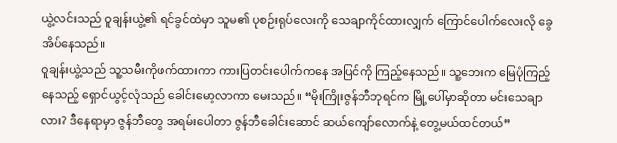ယွဲ့လင်းသည် ဝူချန်းယွဲ့၏ ရင်ခွင်ထဲမှာ သူမ၏ ပုစဉ်းရုပ်လေးကို သေချာကိုင်ထားလျှက် ကြောင်ပေါက်လေးလို ခွေအိပ်နေသည်။
ဝူချန်းယွဲ့သည် သူ့သမီးကိုဖက်ထားကာ ကားပြတင်းပေါက်ကနေ အပြင်ကို ကြည့်နေသည်။ သူ့ဘေးက မြေပုံကြည့်နေသည့် ရှောင်ယွင့်လုံသည် ခေါင်းမော့လာကာ မေးသည်။ “မိုးကြိုးဇွန်ဘီဘုရင်က မြို့ပေါ်မှာဆိုတာ မင်းသေချာလား? ဒီနေရာမှာ ဇွန်ဘီတွေ အရမ်းပေါတာ ဇွန်ဘီခေါင်းဆောင် ဆယ်ကျော်လောက်နဲ့ တွေ့မယ်ထင်တယ်”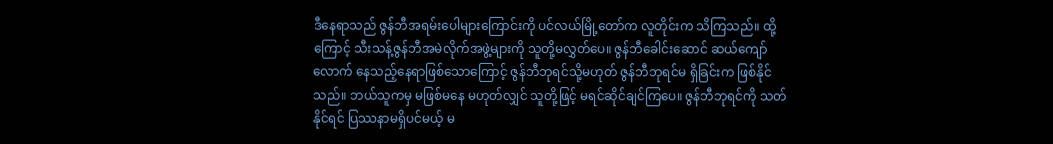ဒီနေရာသည် ဇွန်ဘီအရမ်းပေါများကြောင်းကို ပင်လယ်မြို့တော်က လူတိုင်းက သိကြသည်။ ထို့ကြောင့် သီးသန့်ဇွန်ဘီအမဲလိုက်အဖွဲ့များကို သူတို့မလွှတ်ပေ။ ဇွန်ဘီခေါင်းဆောင် ဆယ်ကျော်လောက် နေသည့်နေရာဖြစ်သောကြောင့် ဇွန်ဘီဘုရင်သို့မဟုတ် ဇွန်ဘီဘုရင်မ ရှိခြင်းက ဖြစ်နိုင်သည်။ ဘယ်သူကမှ မဖြစ်မနေ မဟုတ်လျှင် သူတို့ဖြင့် မရင်ဆိုင်ချင်ကြပေ။ ဇွန်ဘီဘုရင်ကို သတ်နိုင်ရင် ပြဿနာမရှိပင်မယ့် မ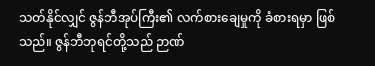သတ်နိုင်လျှင် ဇွန်ဘီအုပ်ကြီး၏ လက်စားချေမှုကို ခံစားရမှာ ဖြစ်သည်။ ဇွန်ဘီဘုရင်တို့သည် ဉာဏ်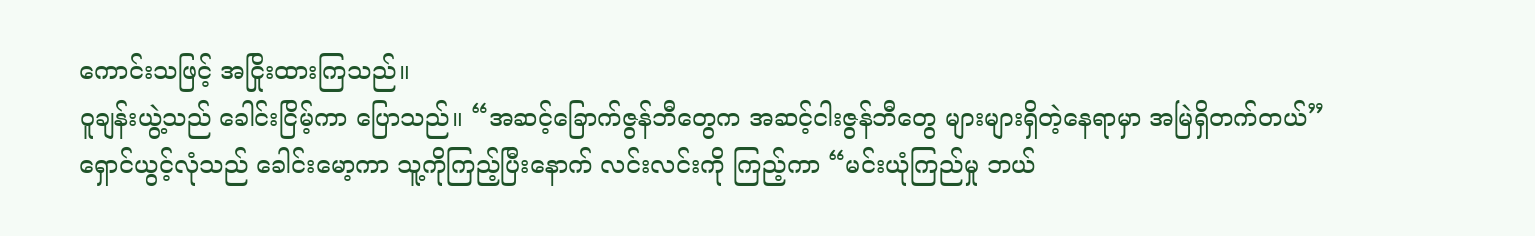ကောင်းသဖြင့် အငြိုးထားကြသည်။
ဝူချန်းယွဲ့သည် ခေါင်းငြိမ့်ကာ ပြောသည်။ “အဆင့်ခြောက်ဇွန်ဘီတွေက အဆင့်ငါးဇွန်ဘီတွေ များများရှိတဲ့နေရာမှာ အမြဲရှိတက်တယ်”
ရှောင်ယွင့်လုံသည် ခေါင်းမော့ကာ သူ့ကိုကြည့်ပြီးနောက် လင်းလင်းကို ကြည့်ကာ “မင်းယုံကြည်မှု ဘယ်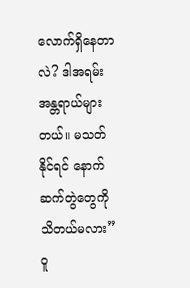လောက်ရှိနေတာလဲ? ဒါအရမ်းအန္တရာယ်များတယ်။ မသတ်နိုင်ရင် နောက်ဆက်တွဲတွေကို သိတယ်မလား”
ဝူ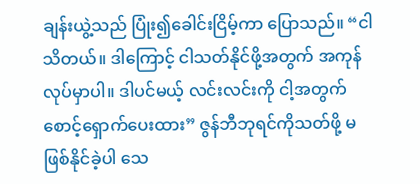ချန်းယွဲ့သည် ပြုံး၍ခေါင်းငြိမ့်ကာ ပြောသည်။ “ငါသိတယ်။ ဒါကြောင့် ငါသတ်နိုင်ဖို့အတွက် အကုန်လုပ်မှာပါ။ ဒါပင်မယ့် လင်းလင်းကို ငါ့အတွက် စောင့်ရှောက်ပေးထား” ဇွန်ဘီဘုရင်ကိုသတ်ဖို့ မဖြစ်နိုင်ခဲ့ပါ သေ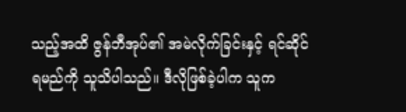သည့်အထိ ဇွန်ဘီအုပ်၏ အမဲလိုက်ခြင်းနှင့် ရင်ဆိုင်ရမည်ကို သူသိပါသည်။ ဒီလိုဖြစ်ခဲ့ပါက သူက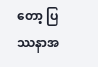တော့ ပြဿနာအ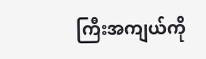ကြီးအကျယ်ကို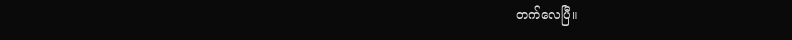တက်လေပြီ။